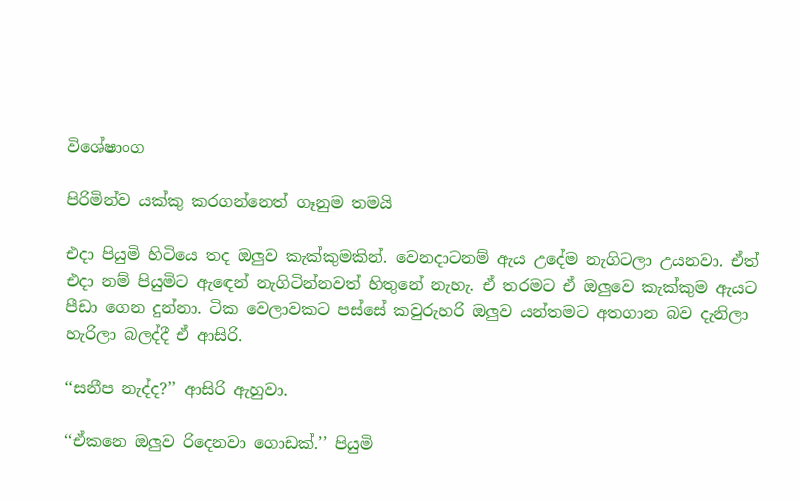විශේෂාංග

පිරිමින්ව යක්කු කරගන්නෙත් ගෑනුම තමයි

එදා පියුමි හිටියෙ තද ඔලුව කැක්කුමකින්. වෙනදාටනම් ඇය උදේම නැගිටලා උයනවා. ඒත් එදා නම් පියුමිට ඇඳෙන් නැගිටින්නවත් හිතුනේ නැහැ. ඒ තරමට ඒ ඔලුවෙ කැක්කුම ඇයට පීඩා ගෙන දුන්නා. ටික වෙලාවකට පස්සේ කවුරුහරි ඔලුව යන්තමට අතගාන බව දැනිලා හැරිලා බලද්දී ඒ ආසිරි.

‘‘සනීප නැද්ද?’’ ආසිරි ඇහුවා.

‘‘ඒකනෙ ඔලුව රිදෙනවා ගොඩක්.’’ පියුමි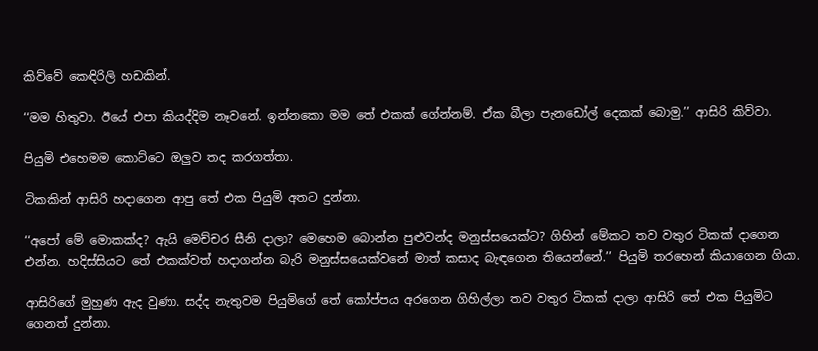කිව්වේ කෙඳිරිලි හඩකින්.

‘‘මම හිතුවා. ඊයේ එපා කියද්දිම නෑවනේ. ඉන්නකො මම තේ එකක් ගේන්නම්. ඒක බීලා පැනඩෝල් දෙකක් බොමු.’’ ආසිරි කිව්වා.

පියුමි එහෙමම කොට්ටෙ ඔලුව තද කරගත්තා.

ටිකකින් ආසිරි හදාගෙන ආපු තේ එක පියුමි අතට දුන්නා.

‘‘අපෝ මේ මොකක්ද? ඇයි මෙච්චර සීනි දාලා? මෙහෙම බොන්න පුළුවන්ද මනුස්සයෙක්ට? ගිහින් මේකට තව වතුර ටිකක් දාගෙන එන්න. හදිස්සියට තේ එකක්වත් හදාගන්න බැරි මනුස්සයෙක්වනේ මාත් කසාද බැඳගෙන තියෙන්නේ.’’ පියුමි තරහෙන් කියාගෙන ගියා.

ආසිරිගේ මුහුණ ඇද වුණා. සද්ද නැතුවම පියුමිගේ තේ කෝප්පය අරගෙන ගිහිල්ලා තව වතුර ටිකක් දාලා ආසිරි තේ එක පියුමිට ගෙනත් දුන්නා.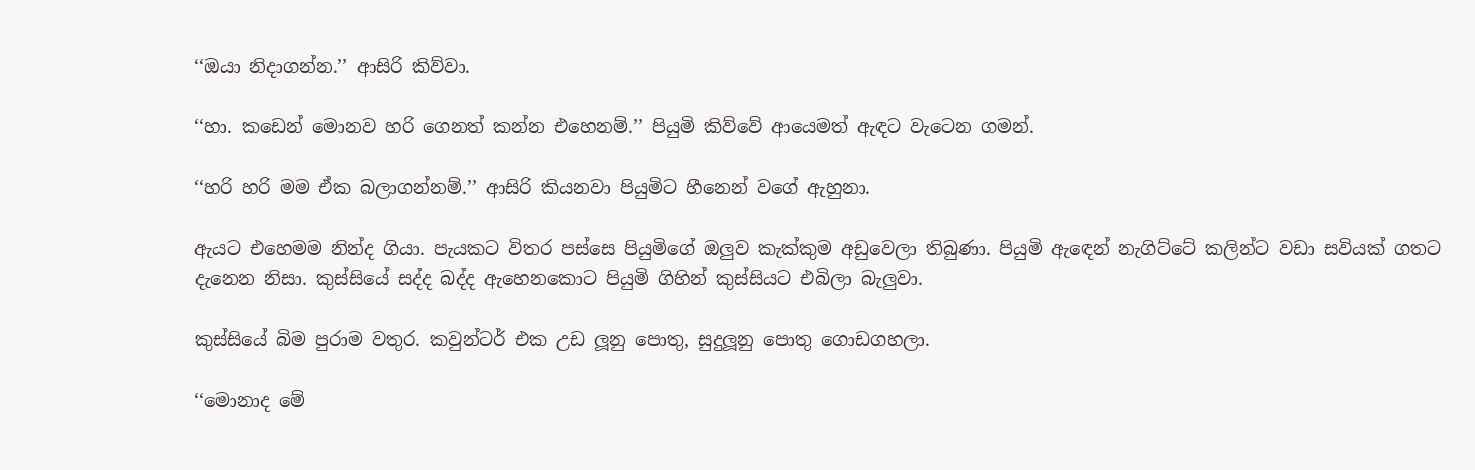‘‘ඔයා නිදාගන්න.’’ ආසිරි කිව්වා.

‘‘හා. කඩෙන් මොනව හරි ගෙනත් කන්න එහෙනම්.’’ පියුමි කිව්වේ ආයෙමත් ඇඳට වැටෙන ගමන්.

‘‘හරි හරි මම ඒක බලාගන්නම්.’’ ආසිරි කියනවා පියුමිට හීනෙන් වගේ ඇහුනා.

ඇයට එහෙමම නින්ද ගියා. පැයකට විතර පස්සෙ පියුමිගේ ඔලුව කැක්කුම අඩුවෙලා තිබුණා. පියුමි ඇඳෙන් නැගිට්ටේ කලින්ට වඩා සවියක් ගතට දැනෙන නිසා. කුස්සියේ සද්ද බද්ද ඇහෙනකොට පියුමි ගිහින් කුස්සියට එබිලා බැලුවා.

කුස්සියේ බිම පුරාම වතුර. කවුන්ටර් එක උඩ ලූනු පොතු, සුදුලූනු පොතු ගොඩගහලා.

‘‘මොනාද මේ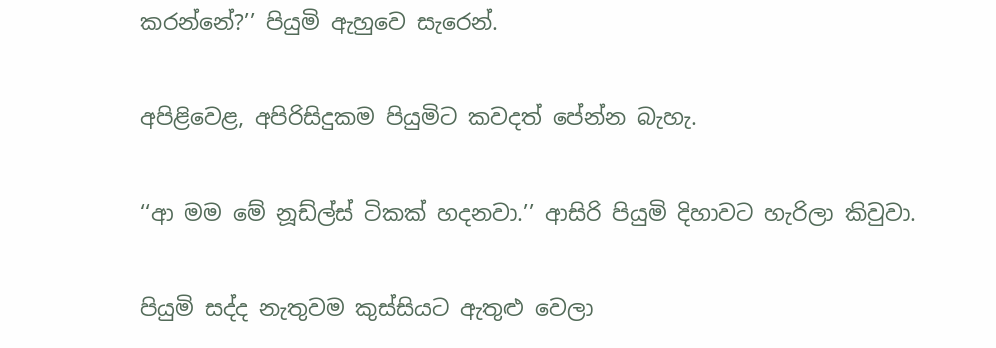කරන්නේ?’’ පියුමි ඇහුවෙ සැරෙන්.

අපිළිවෙළ, අපිරිසිදුකම පියුමිට කවදත් පේන්න බැහැ.

‘‘ආ මම මේ නූඩ්ල්ස් ටිකක් හදනවා.’’ ආසිරි පියුමි දිහාවට හැරිලා කිවුවා.

පියුමි සද්ද නැතුවම කුස්සියට ඇතුළු වෙලා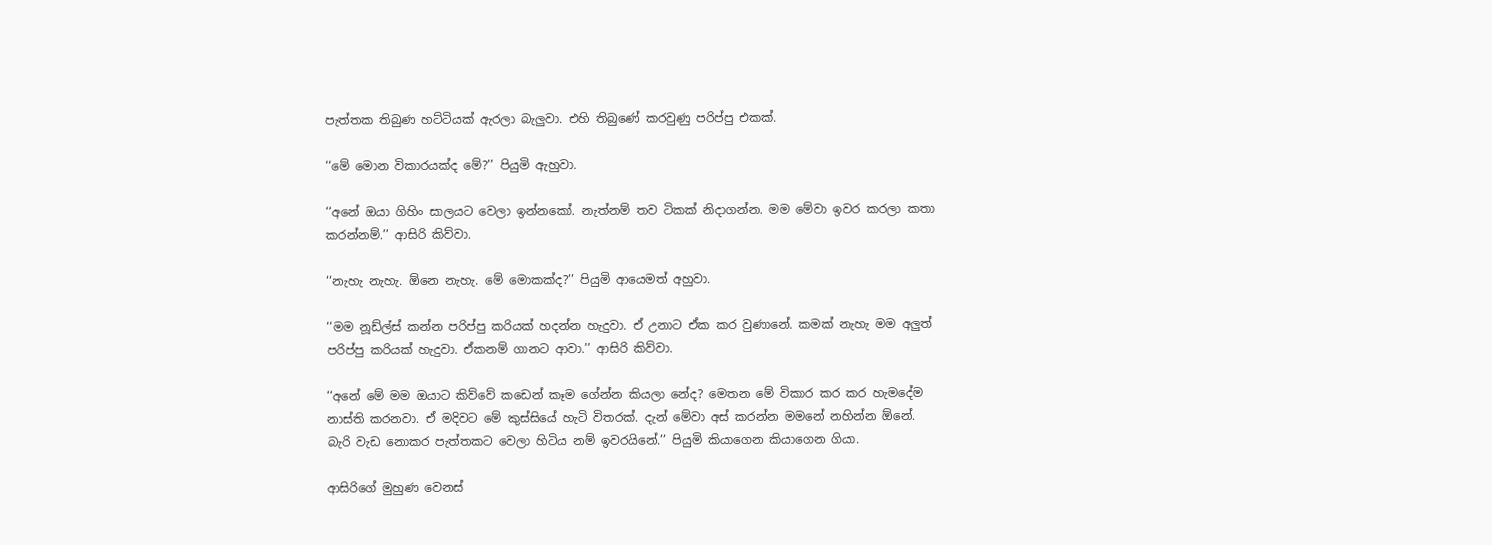පැත්තක තිබුණ හට්ටියක් ඇරලා බැලුවා. එහි තිබුණේ කරවුණු පරිප්පු එකක්.

‘‘මේ මොන විකාරයක්ද මේ?’’ පියුමි ඇහුවා.

‘‘අනේ ඔයා ගිහිං සාලයට වෙලා ඉන්නකෝ. නැත්නම් තව ටිකක් නිදාගන්න. මම මේවා ඉවර කරලා කතා කරන්නම්.’’ ආසිරි කිව්වා.

‘‘නැහැ නැහැ. ඕනෙ නැහැ. මේ මොකක්ද?’’ පියුමි ආයෙමත් අහුවා.

‘‘මම නූඩ්ල්ස් කන්න පරිප්පු කරියක් හදන්න හැදුවා. ඒ උනාට ඒක කර වුණානේ. කමක් නැහැ මම අලුත් පරිප්පු කරියක් හැදුවා. ඒකනම් ගානට ආවා.’’ ආසිරි කිව්වා.

‘‘අනේ මේ මම ඔයාට කිව්වේ කඩෙන් කෑම ගේන්න කියලා නේද? මෙතන මේ විකාර කර කර හැමදේම නාස්ති කරනවා. ඒ මදිවට මේ කුස්සියේ හැටි විතරක්. දැන් මේවා අස් කරන්න මමනේ නහින්න ඕනේ. බැරි වැඩ නොකර පැත්තකට වෙලා හිටිය නම් ඉවරයිනේ.’’ පියුමි කියාගෙන කියාගෙන ගියා.

ආසිරිගේ මුහුණ වෙනස්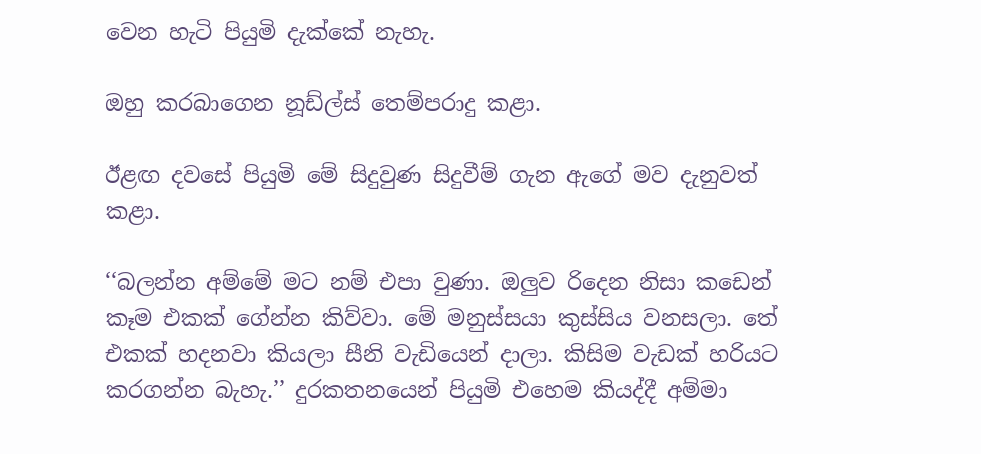වෙන හැටි පියුමි දැක්කේ නැහැ.

ඔහු කරබාගෙන නූඩ්ල්ස් තෙම්පරාදු කළා.

ඊළඟ දවසේ පියුමි මේ සිදුවුණ සිදුවීම් ගැන ඇගේ මව දැනුවත් කළා.

‘‘බලන්න අම්මේ මට නම් එපා වුණා. ඔලුව රිදෙන නිසා කඩෙන් කෑම එකක් ගේන්න කිව්වා. මේ මනුස්සයා කුස්සිය වනසලා. තේ එකක් හදනවා කියලා සීනි වැඩියෙන් දාලා. කිසිම වැඩක් හරියට කරගන්න බැහැ.’’ දුරකතනයෙන් පියුමි එහෙම කියද්දී අම්මා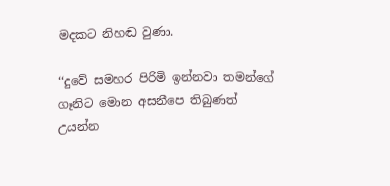මදකට නිහඬ වුණා.

‘‘දුවේ සමහර පිරිමි ඉන්නවා තමන්ගේ ගෑනිට මොන අසනීපෙ තිබුණත් උයන්න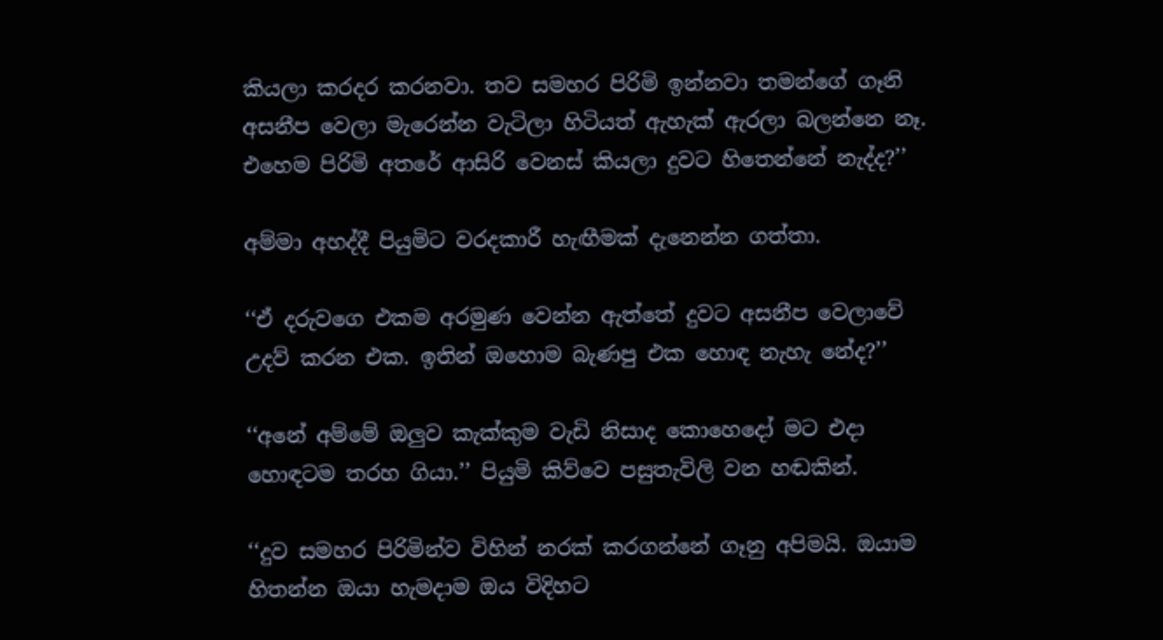කියලා කරදර කරනවා. තව සමහර පිරිමි ඉන්නවා තමන්ගේ ගෑනි අසනීප වෙලා මැරෙන්න වැටිලා හිටියත් ඇහැක් ඇරලා බලන්නෙ නෑ. එහෙම පිරිමි අතරේ ආසිරි වෙනස් කියලා දුවට හිතෙන්නේ නැද්ද?’’

අම්මා අහද්දී පියුමිට වරදකාරී හැඟීමක් දැනෙන්න ගත්තා.

‘‘ඒ දරුවගෙ එකම අරමුණ වෙන්න ඇත්තේ දුවට අසනීප වෙලාවේ උදව් කරන එක. ඉතින් ඔහොම බැණපු එක හොඳ නැහැ නේද?’’

‘‘අනේ අම්මේ ඔලුව කැක්කුම වැඩි නිසාද කොහෙදෝ මට එදා හොඳටම තරහ ගියා.’’ පියුමි කිව්වෙ පසුතැවිලි වන හඬකින්.

‘‘දුව සමහර පිරිමින්ව විහින් නරක් කරගන්නේ ගෑනු අපිමයි. ඔයාම හිතන්න ඔයා හැමදාම ඔය විදිහට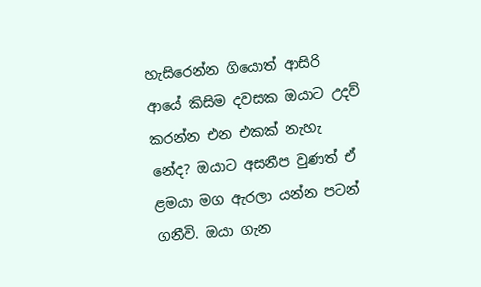හැසිරෙන්න ගියොත් ආසිරි ආයේ කිසිම දවසක ඔයාට උදව් කරන්න එන එකක් නැහැ නේද? ඔයාට අසනීප වුණත් ඒ ළමයා මග ඇරලා යන්න පටන් ගනීවි. ඔයා ගැන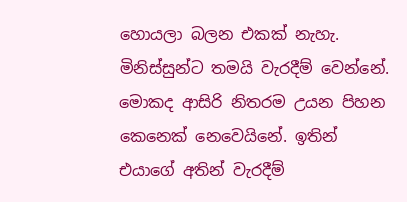හොයලා බලන එකක් නැහැ. මිනිස්සුන්ට තමයි වැරදීම් වෙන්නේ. මොකද ආසිරි නිතරම උයන පිහන කෙනෙක් නෙවෙයිනේ. ඉතින් එයාගේ අතින් වැරදීම්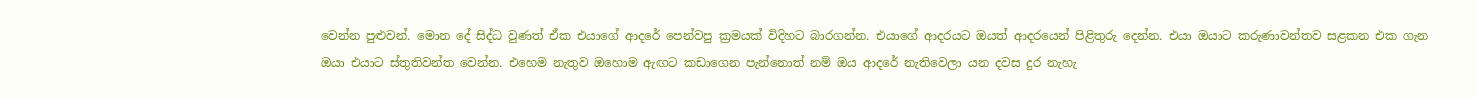වෙන්න පුළුවන්. මොන දේ සිද්ධ වුණත් ඒක එයාගේ ආදරේ පෙන්වපු ක්‍රමයක් විදිහට බාරගන්න. එයාගේ ආදරයට ඔයත් ආදරයෙන් පිළිතුරු දෙන්න. එයා ඔයාට කරුණාවන්තව සළකන එක ගැන ඔයා එයාට ස්තුතිවන්ත වෙන්න. එහෙම නැතුව ඔහොම ඇඟට කඩාගෙන පැන්නොත් නම් ඔය ආදරේ නැතිවෙලා යන දවස දුර නැහැ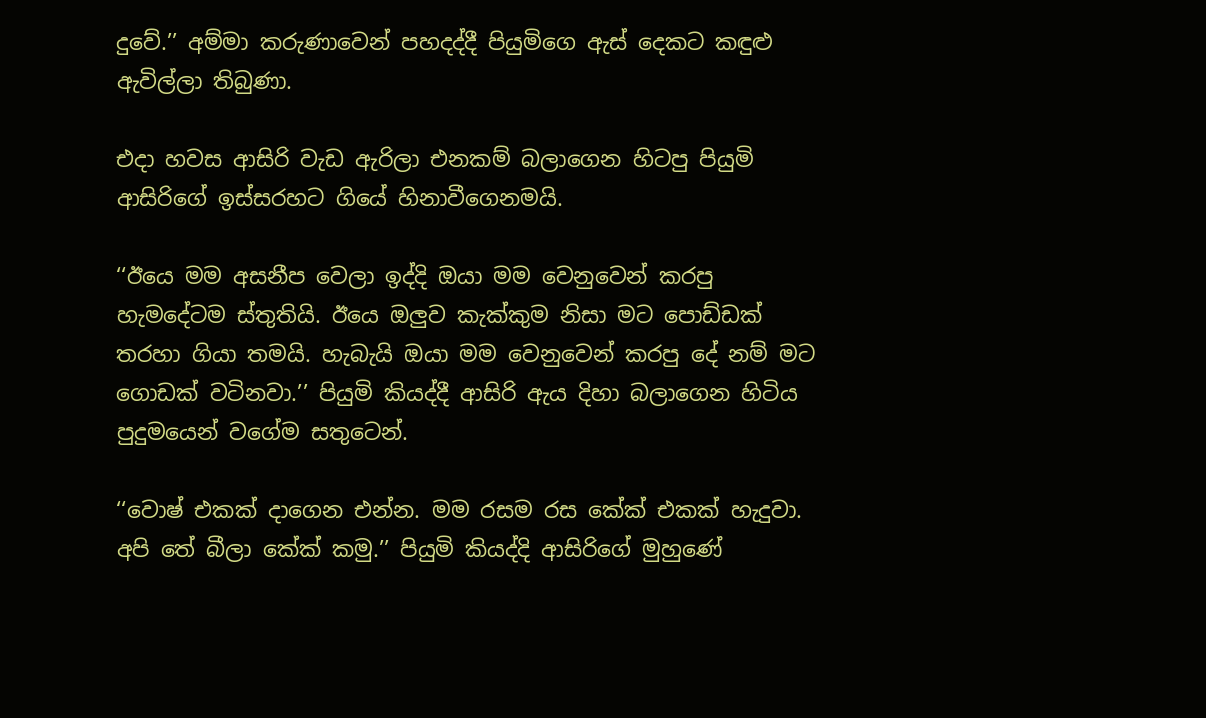දුවේ.’’ අම්මා කරුණාවෙන් පහදද්දී පියුමිගෙ ඇස් දෙකට කඳුළු ඇවිල්ලා තිබුණා.

එදා හවස ආසිරි වැඩ ඇරිලා එනකම් බලාගෙන හිටපු පියුමි ආසිරිගේ ඉස්සරහට ගියේ හිනාවීගෙනමයි.

‘‘ඊයෙ මම අසනීප වෙලා ඉද්දි ඔයා මම වෙනුවෙන් කරපු හැමදේටම ස්තුතියි. ඊයෙ ඔලුව කැක්කුම නිසා මට පොඩ්ඩක් තරහා ගියා තමයි. හැබැයි ඔයා මම වෙනුවෙන් කරපු දේ නම් මට ගොඩක් වටිනවා.’’ පියුමි කියද්දී ආසිරි ඇය දිහා බලාගෙන හිටිය පුදුමයෙන් වගේම සතුටෙන්.

‘‘වොෂ් එකක් දාගෙන එන්න. මම රසම රස කේක් එකක් හැදුවා. අපි තේ බීලා කේක් කමු.’’ පියුමි කියද්දි ආසිරිගේ මුහුණේ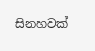සිනහවක්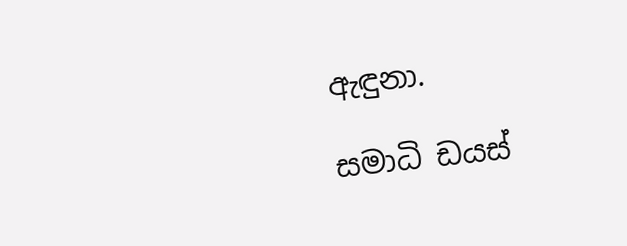ඇඳුනා.

සමාධි ඩයස්